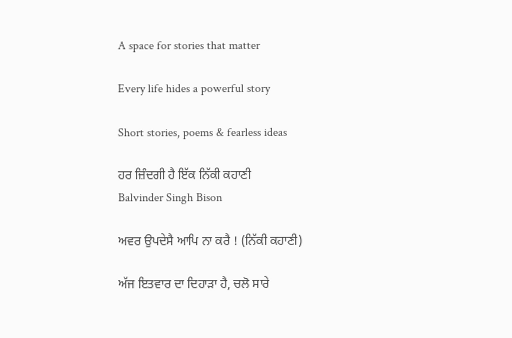A space for stories that matter

Every life hides a powerful story

Short stories, poems & fearless ideas

ਹਰ ਜ਼ਿੰਦਗੀ ਹੈ ਇੱਕ ਨਿੱਕੀ ਕਹਾਣੀ
Balvinder Singh Bison

ਅਵਰ ਉਪਦੇਸੈ ਆਪਿ ਨਾ ਕਰੈ ! (ਨਿੱਕੀ ਕਹਾਣੀ)

ਅੱਜ ਇਤਵਾਰ ਦਾ ਦਿਹਾੜਾ ਹੈ, ਚਲੋ ਸਾਰੇ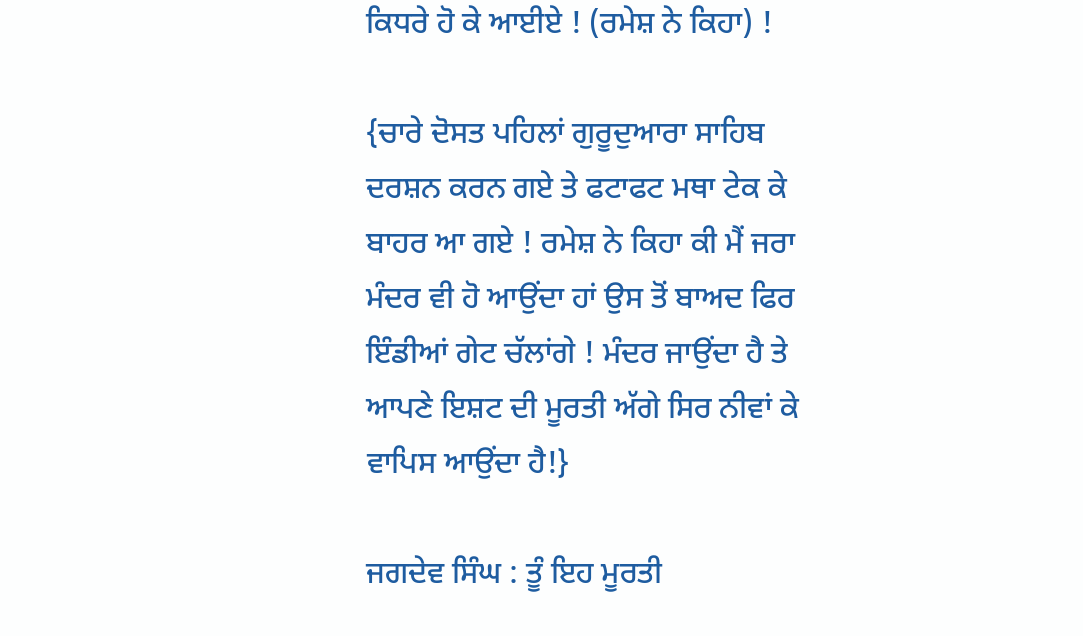ਕਿਧਰੇ ਹੋ ਕੇ ਆਈਏ ! (ਰਮੇਸ਼ ਨੇ ਕਿਹਾ) !

{ਚਾਰੇ ਦੋਸਤ ਪਹਿਲਾਂ ਗੁਰੂਦੁਆਰਾ ਸਾਹਿਬ ਦਰਸ਼ਨ ਕਰਨ ਗਏ ਤੇ ਫਟਾਫਟ ਮਥਾ ਟੇਕ ਕੇ ਬਾਹਰ ਆ ਗਏ ! ਰਮੇਸ਼ ਨੇ ਕਿਹਾ ਕੀ ਮੈਂ ਜਰਾ ਮੰਦਰ ਵੀ ਹੋ ਆਉਂਦਾ ਹਾਂ ਉਸ ਤੋਂ ਬਾਅਦ ਫਿਰ ਇੰਡੀਆਂ ਗੇਟ ਚੱਲਾਂਗੇ ! ਮੰਦਰ ਜਾਉਂਦਾ ਹੈ ਤੇ ਆਪਣੇ ਇਸ਼ਟ ਦੀ ਮੂਰਤੀ ਅੱਗੇ ਸਿਰ ਨੀਵਾਂ ਕੇ ਵਾਪਿਸ ਆਉਂਦਾ ਹੈ!}

ਜਗਦੇਵ ਸਿੰਘ : ਤੂੰ ਇਹ ਮੂਰਤੀ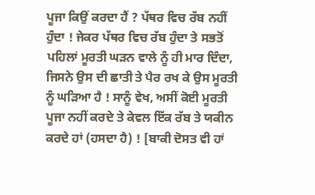ਪੂਜਾ ਕਿਉਂ ਕਰਦਾ ਹੈਂ ? ਪੱਥਰ ਵਿਚ ਰੱਬ ਨਹੀਂ ਹੁੰਦਾ ! ਜੇਕਰ ਪੱਥਰ ਵਿਚ ਰੱਬ ਹੁੰਦਾ ਤੇ ਸਭਤੋਂ ਪਹਿਲਾਂ ਮੂਰਤੀ ਘੜਨ ਵਾਲੇ ਨੂੰ ਹੀ ਮਾਰ ਦਿੰਦਾ, ਜਿਸਨੇ ਉਸ ਦੀ ਛਾਤੀ ਤੇ ਪੈਰ ਰਖ ਕੇ ਉਸ ਮੂਰਤੀ ਨੂੰ ਘੜਿਆ ਹੈ ! ਸਾਨੂੰ ਵੇਖ, ਅਸੀਂ ਕੋਈ ਮੂਰਤੀ ਪੂਜਾ ਨਹੀਂ ਕਰਦੇ ਤੇ ਕੇਵਲ ਇੱਕ ਰੱਬ ਤੇ ਯਕੀਨ ਕਰਦੇ ਹਾਂ (ਹਸਦਾ ਹੈ) ! [ਬਾਕੀ ਦੋਸਤ ਵੀ ਹਾਂ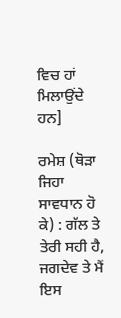ਵਿਚ ਹਾਂ ਮਿਲਾਉਂਦੇ ਹਨ]

ਰਮੇਸ਼ (ਥੋੜਾ ਜਿਹਾ ਸਾਵਧਾਨ ਹੋ ਕੇ) : ਗੱਲ ਤੇ ਤੇਰੀ ਸਹੀ ਹੈ, ਜਗਦੇਵ ਤੇ ਮੈਂ ਇਸ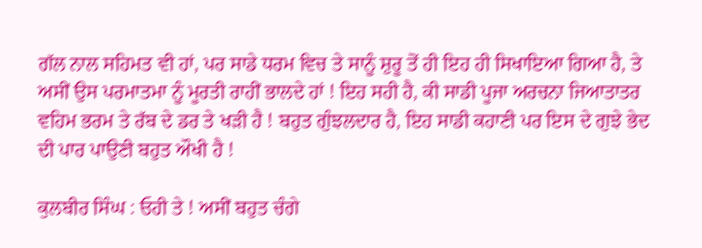ਗੱਲ ਨਾਲ ਸਹਿਮਤ ਵੀ ਹਾਂ, ਪਰ ਸਾਡੇ ਧਰਮ ਵਿਚ ਤੇ ਸਾਨੂੰ ਸ਼ੁਰੂ ਤੋਂ ਹੀ ਇਹ ਹੀ ਸਿਖਾਇਆ ਗਿਆ ਹੈ, ਤੇ ਅਸੀਂ ਉਸ ਪਰਮਾਤਮਾ ਨੂੰ ਮੂਰਤੀ ਰਾਹੀਂ ਭਾਲਦੇ ਹਾਂ ! ਇਹ ਸਹੀ ਹੈ, ਕੀ ਸਾਡੀ ਪੂਜਾ ਅਰਚਨਾ ਜਿਆਤਾਤਰ ਵਹਿਮ ਭਰਮ ਤੇ ਰੱਬ ਦੇ ਡਰ ਤੇ ਖੜੀ ਹੈ ! ਬਹੁਤ ਗੁੰਝਲਦਾਰ ਹੈ, ਇਹ ਸਾਡੀ ਕਹਾਣੀ ਪਰ ਇਸ ਦੇ ਗੁਝੇ ਭੇਦ ਦੀ ਪਾਰ ਪਾਉਣੀ ਬਹੁਤ ਔਖੀ ਹੈ !

ਕੁਲਬੀਰ ਸਿੰਘ : ਓਹੀ ਤੇ ! ਅਸੀਂ ਬਹੁਤ ਚੰਗੇ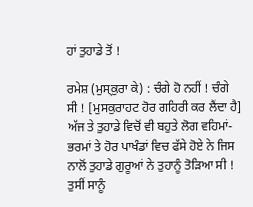ਹਾਂ ਤੁਹਾਡੇ ਤੋਂ !

ਰਮੇਸ਼ (ਮੁਸ੍ਕੁਰਾ ਕੇ) : ਚੰਗੇ ਹੋ ਨਹੀਂ ! ਚੰਗੇ ਸੀ ! [ਮੁਸਕੁਰਾਹਟ ਹੋਰ ਗਹਿਰੀ ਕਰ ਲੈਂਦਾ ਹੈ] ਅੱਜ ਤੇ ਤੁਹਾਡੇ ਵਿਚੋਂ ਵੀ ਬਹੁਤੇ ਲੋਗ ਵਹਿਮਾਂ-ਭਰਮਾਂ ਤੇ ਹੋਰ ਪਾਖੰਡਾਂ ਵਿਚ ਫੱਸੇ ਹੋਏ ਨੇ ਜਿਸ ਨਾਲੋਂ ਤੁਹਾਡੇ ਗੁਰੂਆਂ ਨੇ ਤੁਹਾਨੂੰ ਤੋੜਿਆ ਸੀ ! ਤੁਸੀਂ ਸਾਨੂੰ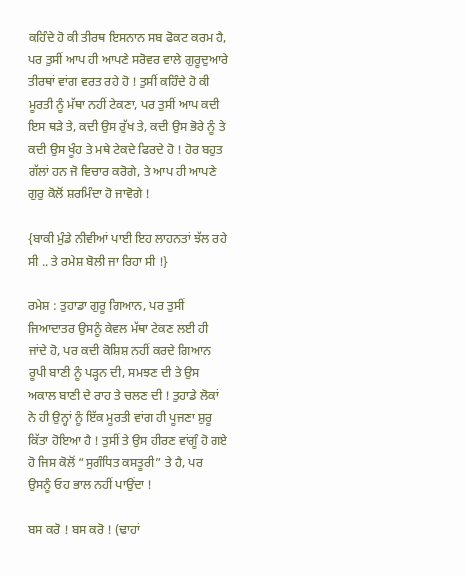ਕਹਿੰਦੇ ਹੋ ਕੀ ਤੀਰਥ ਇਸਨਾਨ ਸਬ ਫੋਕਟ ਕਰਮ ਹੈ, ਪਰ ਤੁਸੀਂ ਆਪ ਹੀ ਆਪਣੇ ਸਰੋਵਰ ਵਾਲੇ ਗੁਰੂਦੁਆਰੇ ਤੀਰਥਾਂ ਵਾਂਗ ਵਰਤ ਰਹੇ ਹੋ ! ਤੁਸੀਂ ਕਹਿੰਦੇ ਹੋ ਕੀ ਮੂਰਤੀ ਨੂੰ ਮੱਥਾ ਨਹੀਂ ਟੇਕਣਾ, ਪਰ ਤੁਸੀਂ ਆਪ ਕਦੀ ਇਸ ਥੜੇ ਤੇ, ਕਦੀ ਉਸ ਰੁੱਖ ਤੇ, ਕਦੀ ਉਸ ਭੋਰੇ ਨੂੰ ਤੇ ਕਦੀ ਉਸ ਖੂੰਹ ਤੇ ਮਥੇ ਟੇਕਦੇ ਫਿਰਦੇ ਹੋ ! ਹੋਰ ਬਹੁਤ ਗੱਲਾਂ ਹਨ ਜੋ ਵਿਚਾਰ ਕਰੋਗੇ, ਤੇ ਆਪ ਹੀ ਆਪਣੇ ਗੁਰੁ ਕੋਲੋਂ ਸ਼ਰਮਿੰਦਾ ਹੋ ਜਾਵੋਗੇ !

{ਬਾਕੀ ਮੁੰਡੇ ਨੀਵੀਆਂ ਪਾਈ ਇਹ ਲਾਹਨਤਾਂ ਝੱਲ ਰਹੇ ਸੀ .. ਤੇ ਰਮੇਸ਼ ਬੋਲੀ ਜਾ ਰਿਹਾ ਸੀ !}

ਰਮੇਸ਼ : ਤੁਹਾਡਾ ਗੁਰੂ ਗਿਆਨ, ਪਰ ਤੁਸੀਂ ਜਿਆਦਾਤਰ ਉਸਨੂੰ ਕੇਵਲ ਮੱਥਾ ਟੇਕਣ ਲਈ ਹੀ ਜਾਂਦੇ ਹੋ, ਪਰ ਕਦੀ ਕੋਸ਼ਿਸ਼ ਨਹੀਂ ਕਰਦੇ ਗਿਆਨ ਰੂਪੀ ਬਾਣੀ ਨੂੰ ਪੜ੍ਹਨ ਦੀ, ਸਮਝਣ ਦੀ ਤੇ ਉਸ ਅਕਾਲ ਬਾਣੀ ਦੇ ਰਾਹ ਤੇ ਚਲਣ ਦੀ ! ਤੁਹਾਡੇ ਲੋਕਾਂ ਨੇ ਹੀ ਉਨ੍ਹਾਂ ਨੂੰ ਇੱਕ ਮੂਰਤੀ ਵਾਂਗ ਹੀ ਪੂਜਣਾ ਸ਼ੁਰੂ ਕਿੱਤਾ ਹੋਇਆ ਹੈ ! ਤੁਸੀਂ ਤੇ ਉਸ ਹੀਰਣ ਵਾਂਗੂੰ ਹੋ ਗਏ ਹੋ ਜਿਸ ਕੋਲੋਂ “ਸੁਗੰਧਿਤ ਕਸਤੂਰੀ” ਤੇ ਹੈ, ਪਰ ਉਸਨੂੰ ਓਹ ਭਾਲ ਨਹੀਂ ਪਾਉਂਦਾ !

ਬਸ ਕਰੋ ! ਬਸ ਕਰੋ ! (ਢਾਹਾਂ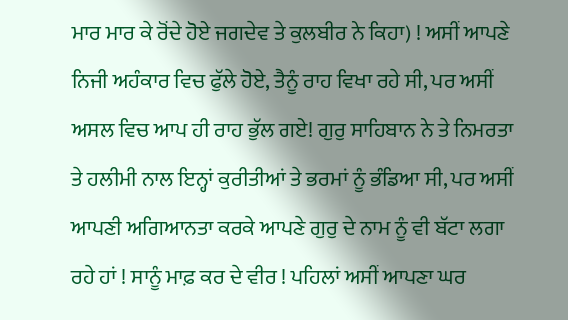ਮਾਰ ਮਾਰ ਕੇ ਰੋਂਦੇ ਹੋਏ ਜਗਦੇਵ ਤੇ ਕੁਲਬੀਰ ਨੇ ਕਿਹਾ) ! ਅਸੀਂ ਆਪਣੇ ਨਿਜੀ ਅਹੰਕਾਰ ਵਿਚ ਫੁੱਲੇ ਹੋਏ, ਤੈਨੂੰ ਰਾਹ ਵਿਖਾ ਰਹੇ ਸੀ, ਪਰ ਅਸੀਂ ਅਸਲ ਵਿਚ ਆਪ ਹੀ ਰਾਹ ਭੁੱਲ ਗਏ! ਗੁਰੁ ਸਾਹਿਬਾਨ ਨੇ ਤੇ ਨਿਮਰਤਾ ਤੇ ਹਲੀਮੀ ਨਾਲ ਇਨ੍ਹਾਂ ਕੁਰੀਤੀਆਂ ਤੇ ਭਰਮਾਂ ਨੂੰ ਭੰਡਿਆ ਸੀ, ਪਰ ਅਸੀਂ ਆਪਣੀ ਅਗਿਆਨਤਾ ਕਰਕੇ ਆਪਣੇ ਗੁਰੁ ਦੇ ਨਾਮ ਨੂੰ ਵੀ ਬੱਟਾ ਲਗਾ ਰਹੇ ਹਾਂ ! ਸਾਨੂੰ ਮਾਫ਼ ਕਰ ਦੇ ਵੀਰ ! ਪਹਿਲਾਂ ਅਸੀਂ ਆਪਣਾ ਘਰ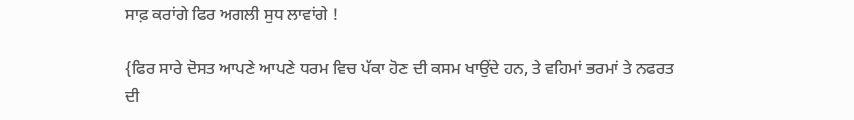ਸਾਫ਼ ਕਰਾਂਗੇ ਫਿਰ ਅਗਲੀ ਸੁਧ ਲਾਵਾਂਗੇ !

{ਫਿਰ ਸਾਰੇ ਦੋਸਤ ਆਪਣੇ ਆਪਣੇ ਧਰਮ ਵਿਚ ਪੱਕਾ ਹੋਣ ਦੀ ਕਸਮ ਖਾਉਂਦੇ ਹਨ, ਤੇ ਵਹਿਮਾਂ ਭਰਮਾਂ ਤੇ ਨਫਰਤ ਦੀ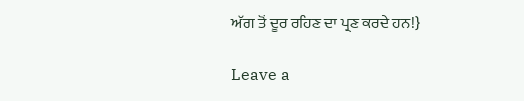ਅੱਗ ਤੋਂ ਦੂਰ ਰਹਿਣ ਦਾ ਪ੍ਰਣ ਕਰਦੇ ਹਨ!}

Leave a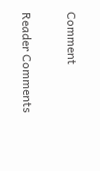Comment

Reader Comments